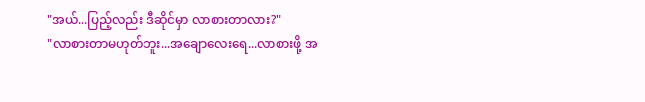"အယ်...ပြည့်လည်း ဒီဆိုင်မှာ လာစားတာလား?"
"လာစားတာမဟုတ်ဘူး...အချောလေးရေ...လာစားဖို့ အ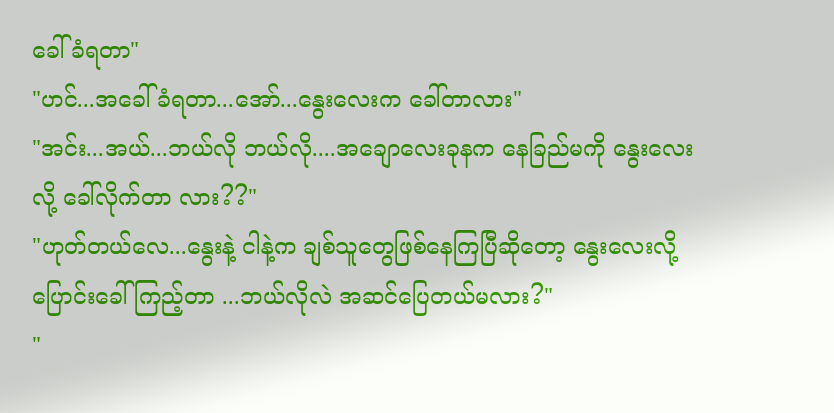ခေါ်ခံရတာ"
"ဟင်...အခေါ်ခံရတာ...အော်...နွေးလေးက ခေါ်တာလား"
"အင်း...အယ်...ဘယ်လို ဘယ်လို....အချောလေးခုနက နေခြည်မကို နွေးလေး လို့ ခေါ်လိုက်တာ လား??"
"ဟုတ်တယ်လေ...နွေးနဲ့ ငါနဲ့က ချစ်သူတွေဖြစ်နေကြပြီဆိုတော့ နွေးလေးလို့ ပြောင်းခေါ်ကြည့်တာ ...ဘယ်လိုလဲ အဆင်ပြေတယ်မလား?"
"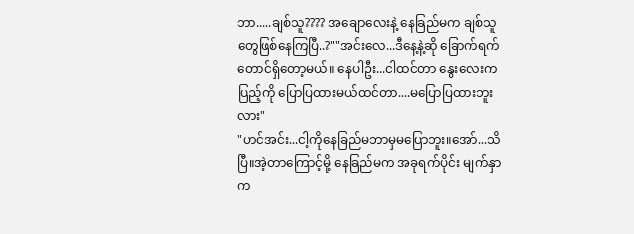ဘာ.....ချစ်သူ???? အချောလေးနဲ့ နေခြည်မက ချစ်သူတွေဖြစ်နေကြပြီ..?""အင်းလေ...ဒီနေ့နဲ့ဆို ခြောက်ရက်တောင်ရှိတော့မယ်။ နေပါဦး...ငါထင်တာ နွေးလေးက ပြည့်ကို ပြောပြထားမယ်ထင်တာ....မပြောပြထားဘူးလား"
"ဟင်အင်း...ငါ့ကိုနေခြည်မဘာမှမပြောဘူး။အော်...သိပြီ။အဲ့တာကြောင့်မို့ နေခြည်မက အခုရက်ပိုင်း မျက်နှာက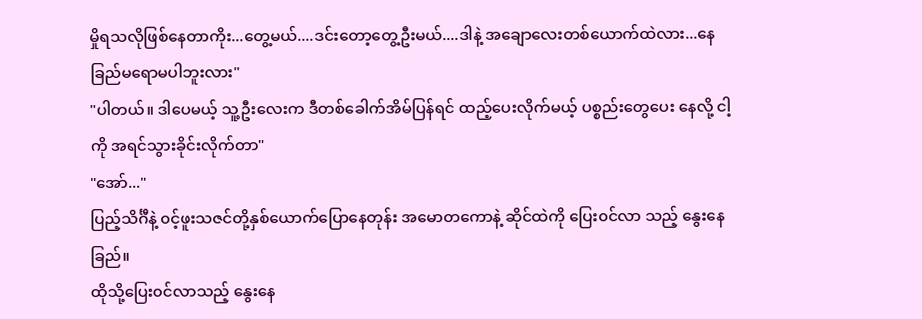မှိုရသလိုဖြစ်နေတာကိုး...တွေ့မယ်....ဒင်းတော့တွေ့ဦးမယ်....ဒါနဲ့ အချောလေးတစ်ယောက်ထဲလား...နေခြည်မရောမပါဘူးလား"
"ပါတယ်။ ဒါပေမယ့် သူ့ဦးလေးက ဒီတစ်ခေါက်အိမ်ပြန်ရင် ထည့်ပေးလိုက်မယ့် ပစ္စည်းတွေပေး နေလို့ ငါ့ကို အရင်သွားခိုင်းလိုက်တာ"
"အော်..."
ပြည့်သိင်္ဂီနဲ့ ၀င့်ဖူးသဇင်တို့နှစ်ယောက်ပြောနေတုန်း အမောတကောနဲ့ ဆိုင်ထဲကို ပြေး၀င်လာ သည့် နွေးနေခြည်။
ထိုသို့ပြေး၀င်လာသည့် နွေးနေ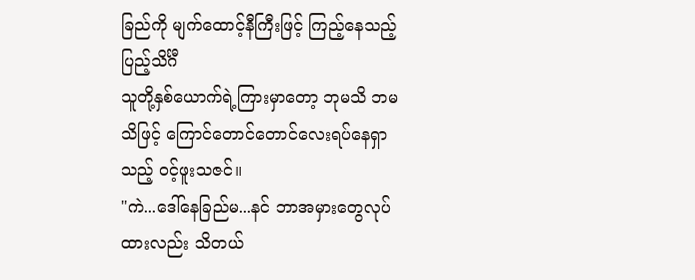ခြည်ကို မျက်ထောင့်နီကြီးဖြင့် ကြည့်နေသည့် ပြည့်သိင်္ဂီ
သူတို့နှစ်ယောက်ရဲ့ကြားမှာတော့ ဘုမသိ ဘမသိဖြင့် ကြောင်တောင်တောင်လေးရပ်နေရှာသည့် ၀င့်ဖူးသဇင်။
"ကဲ...ဒေါ်နေခြည်မ...နင် ဘာအမှားတွေလုပ်ထားလည်း သိတယ်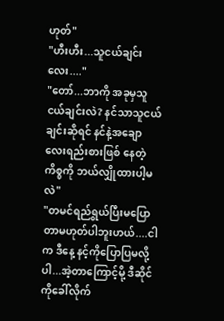ဟုတ်"
"ဟီးဟီး...သူငယ်ချင်းလေး...."
"တော်...ဘာကို အခုမှသူငယ်ချင်းလဲ? နင်သာသူငယ်ချင်းဆိုရင် နင်နဲ့အချောလေးရည်းစားဖြစ် နေတဲ့ကိစ္စကို ဘယ်လျှိုထားပါ့မလဲ"
"တမင်ရည်ရွယ်ပြီးမပြောတာမဟုတ်ပါဘူးဟယ်....ငါက ဒီနေ့ နင့်ကိုပြောပြမလို့ပါ...အဲ့တာကြောင့်မို့ ဒီဆိုင်ကိုခေါ်လိုက်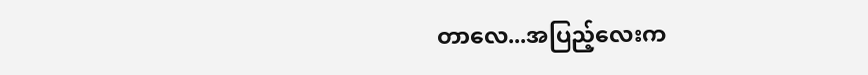တာလေ...အပြည့်လေးက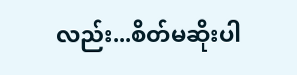လည်း...စိတ်မဆိုးပါ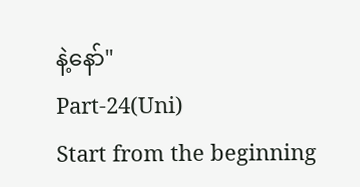နဲ့နော်"
Part-24(Uni)
Start from the beginning